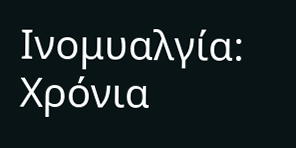Ινομυαλγία: Χρόνια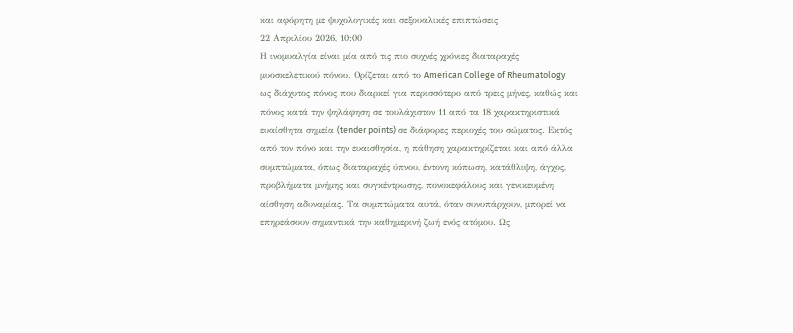και αφόρητη με ψυχολογικές και σεξουαλικές επιπτώσεις
22 Απριλίου 2026, 10:00
Η ινομυαλγία είναι μία από τις πιο συχνές χρόνιες διαταραχές μυοσκελετικού πόνου. Ορίζεται από το American College of Rheumatology ως διάχυτος πόνος που διαρκεί για περισσότερο από τρεις μήνες, καθώς και πόνος κατά την ψηλάφηση σε τουλάχιστον 11 από τα 18 χαρακτηριστικά ευαίσθητα σημεία (tender points) σε διάφορες περιοχές του σώματος. Εκτός από τον πόνο και την ευαισθησία, η πάθηση χαρακτηρίζεται και από άλλα συμπτώματα, όπως διαταραχές ύπνου, έντονη κόπωση, κατάθλιψη, άγχος, προβλήματα μνήμης και συγκέντρωσης, πονοκεφάλους και γενικευμένη αίσθηση αδυναμίας. Τα συμπτώματα αυτά, όταν συνυπάρχουν, μπορεί να επηρεάσουν σημαντικά την καθημερινή ζωή ενός ατόμου. Ως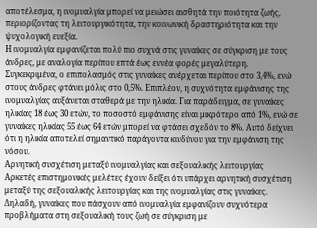αποτέλεσμα, η ινομυαλγία μπορεί να μειώσει αισθητά την ποιότητα ζωής, περιορίζοντας τη λειτουργικότητα, την κοινωνική δραστηριότητα και την ψυχολογική ευεξία.
Η ινομυαλγία εμφανίζεται πολύ πιο συχνά στις γυναίκες σε σύγκριση με τους άνδρες, με αναλογία περίπου επτά έως εννέα φορές μεγαλύτερη. Συγκεκριμένα, ο επιπολασμός στις γυναίκες ανέρχεται περίπου στο 3,4%, ενώ στους άνδρες φτάνει μόλις στο 0,5%. Επιπλέον, η συχνότητα εμφάνισης της ινομυαλγίας αυξάνεται σταθερά με την ηλικία. Για παράδειγμα, σε γυναίκες ηλικίας 18 έως 30 ετών, το ποσοστό εμφάνισης είναι μικρότερο από 1%, ενώ σε γυναίκες ηλικίας 55 έως 64 ετών μπορεί να φτάσει σχεδόν το 8%. Αυτό δείχνει ότι η ηλικία αποτελεί σημαντικό παράγοντα κινδύνου για την εμφάνιση της νόσου.
Αρνητική συσχέτιση μεταξύ ινομυαλγίας και σεξουαλικής λειτουργίας
Αρκετές επιστημονικές μελέτες έχουν δείξει ότι υπάρχει αρνητική συσχέτιση μεταξύ της σεξουαλικής λειτουργίας και της ινομυαλγίας στις γυναίκες. Δηλαδή, γυναίκες που πάσχουν από ινομυαλγία εμφανίζουν συχνότερα προβλήματα στη σεξουαλική τους ζωή σε σύγκριση με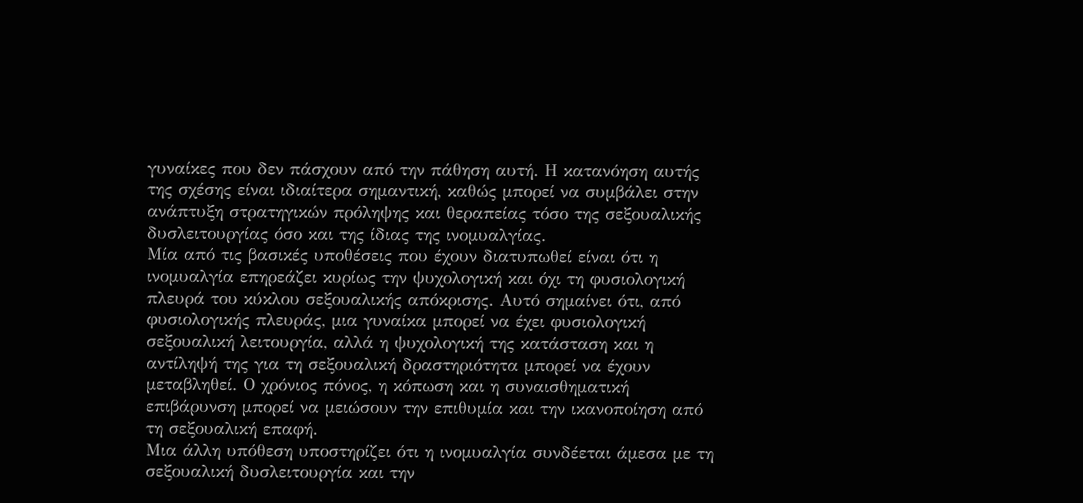γυναίκες που δεν πάσχουν από την πάθηση αυτή. Η κατανόηση αυτής της σχέσης είναι ιδιαίτερα σημαντική, καθώς μπορεί να συμβάλει στην ανάπτυξη στρατηγικών πρόληψης και θεραπείας τόσο της σεξουαλικής δυσλειτουργίας όσο και της ίδιας της ινομυαλγίας.
Μία από τις βασικές υποθέσεις που έχουν διατυπωθεί είναι ότι η ινομυαλγία επηρεάζει κυρίως την ψυχολογική και όχι τη φυσιολογική πλευρά του κύκλου σεξουαλικής απόκρισης. Αυτό σημαίνει ότι, από φυσιολογικής πλευράς, μια γυναίκα μπορεί να έχει φυσιολογική σεξουαλική λειτουργία, αλλά η ψυχολογική της κατάσταση και η αντίληψή της για τη σεξουαλική δραστηριότητα μπορεί να έχουν μεταβληθεί. Ο χρόνιος πόνος, η κόπωση και η συναισθηματική επιβάρυνση μπορεί να μειώσουν την επιθυμία και την ικανοποίηση από τη σεξουαλική επαφή.
Μια άλλη υπόθεση υποστηρίζει ότι η ινομυαλγία συνδέεται άμεσα με τη σεξουαλική δυσλειτουργία και την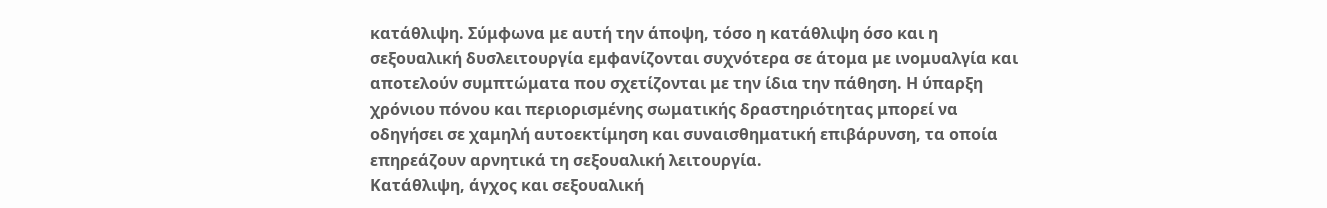κατάθλιψη. Σύμφωνα με αυτή την άποψη, τόσο η κατάθλιψη όσο και η σεξουαλική δυσλειτουργία εμφανίζονται συχνότερα σε άτομα με ινομυαλγία και αποτελούν συμπτώματα που σχετίζονται με την ίδια την πάθηση. Η ύπαρξη χρόνιου πόνου και περιορισμένης σωματικής δραστηριότητας μπορεί να οδηγήσει σε χαμηλή αυτοεκτίμηση και συναισθηματική επιβάρυνση, τα οποία επηρεάζουν αρνητικά τη σεξουαλική λειτουργία.
Κατάθλιψη, άγχος και σεξουαλική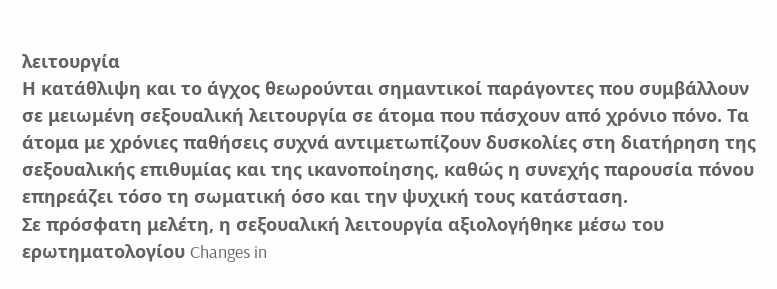λειτουργία
Η κατάθλιψη και το άγχος θεωρούνται σημαντικοί παράγοντες που συμβάλλουν σε μειωμένη σεξουαλική λειτουργία σε άτομα που πάσχουν από χρόνιο πόνο. Τα άτομα με χρόνιες παθήσεις συχνά αντιμετωπίζουν δυσκολίες στη διατήρηση της σεξουαλικής επιθυμίας και της ικανοποίησης, καθώς η συνεχής παρουσία πόνου επηρεάζει τόσο τη σωματική όσο και την ψυχική τους κατάσταση.
Σε πρόσφατη μελέτη, η σεξουαλική λειτουργία αξιολογήθηκε μέσω του ερωτηματολογίου Changes in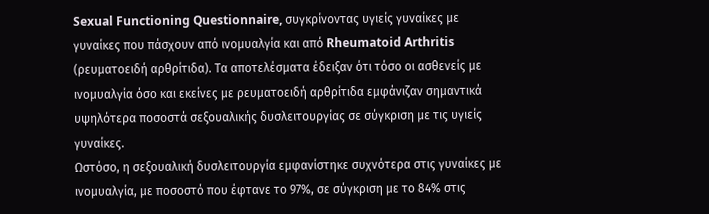Sexual Functioning Questionnaire, συγκρίνοντας υγιείς γυναίκες με γυναίκες που πάσχουν από ινομυαλγία και από Rheumatoid Arthritis (ρευματοειδή αρθρίτιδα). Τα αποτελέσματα έδειξαν ότι τόσο οι ασθενείς με ινομυαλγία όσο και εκείνες με ρευματοειδή αρθρίτιδα εμφάνιζαν σημαντικά υψηλότερα ποσοστά σεξουαλικής δυσλειτουργίας σε σύγκριση με τις υγιείς γυναίκες.
Ωστόσο, η σεξουαλική δυσλειτουργία εμφανίστηκε συχνότερα στις γυναίκες με ινομυαλγία, με ποσοστό που έφτανε το 97%, σε σύγκριση με το 84% στις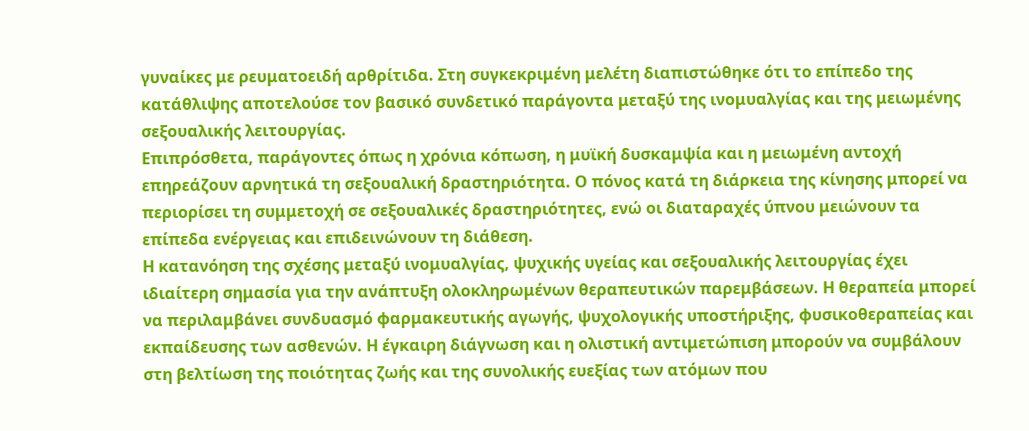γυναίκες με ρευματοειδή αρθρίτιδα. Στη συγκεκριμένη μελέτη διαπιστώθηκε ότι το επίπεδο της κατάθλιψης αποτελούσε τον βασικό συνδετικό παράγοντα μεταξύ της ινομυαλγίας και της μειωμένης σεξουαλικής λειτουργίας.
Επιπρόσθετα, παράγοντες όπως η χρόνια κόπωση, η μυϊκή δυσκαμψία και η μειωμένη αντοχή επηρεάζουν αρνητικά τη σεξουαλική δραστηριότητα. Ο πόνος κατά τη διάρκεια της κίνησης μπορεί να περιορίσει τη συμμετοχή σε σεξουαλικές δραστηριότητες, ενώ οι διαταραχές ύπνου μειώνουν τα επίπεδα ενέργειας και επιδεινώνουν τη διάθεση.
Η κατανόηση της σχέσης μεταξύ ινομυαλγίας, ψυχικής υγείας και σεξουαλικής λειτουργίας έχει ιδιαίτερη σημασία για την ανάπτυξη ολοκληρωμένων θεραπευτικών παρεμβάσεων. Η θεραπεία μπορεί να περιλαμβάνει συνδυασμό φαρμακευτικής αγωγής, ψυχολογικής υποστήριξης, φυσικοθεραπείας και εκπαίδευσης των ασθενών. Η έγκαιρη διάγνωση και η ολιστική αντιμετώπιση μπορούν να συμβάλουν στη βελτίωση της ποιότητας ζωής και της συνολικής ευεξίας των ατόμων που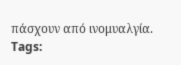πάσχουν από ινομυαλγία.
Tags: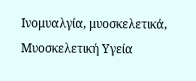Ινομυαλγία, μυοσκελετικά, Μυοσκελετική Υγεία